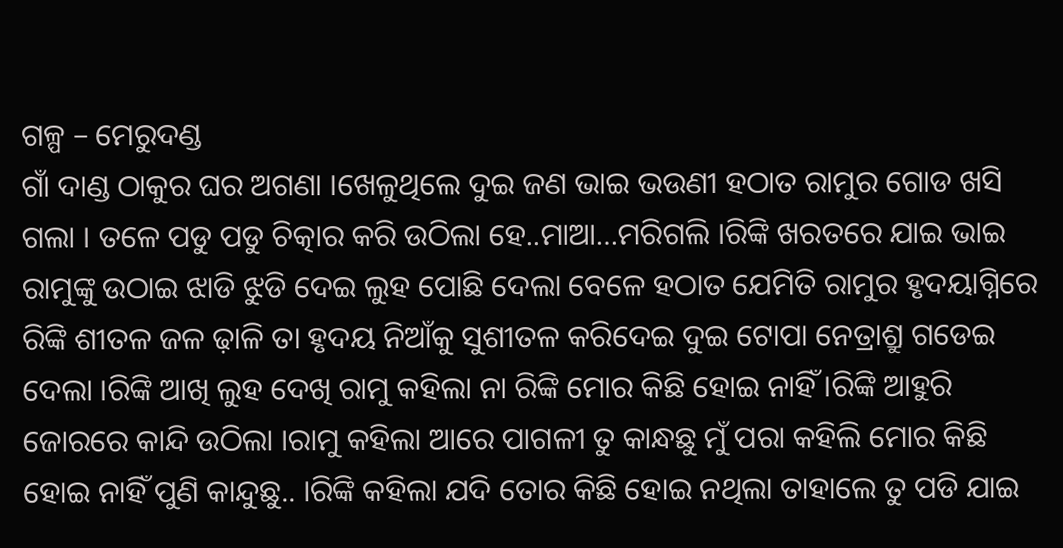ଗଳ୍ପ – ମେରୁଦଣ୍ଡ
ଗାଁ ଦାଣ୍ଡ ଠାକୁର ଘର ଅଗଣା ।ଖେଳୁଥିଲେ ଦୁଇ ଜଣ ଭାଇ ଭଉଣୀ ହଠାତ ରାମୁର ଗୋଡ ଖସି ଗଲା । ତଳେ ପଡୁ ପଡୁ ଚିତ୍କାର କରି ଉଠିଲା ହେ..ମାଆ…ମରିଗଲି ।ରିଙ୍କି ଖରତରେ ଯାଇ ଭାଇ ରାମୁଙ୍କୁ ଉଠାଇ ଝାଡି ଝୁଡି ଦେଇ ଲୁହ ପୋଛି ଦେଲା ବେଳେ ହଠାତ ଯେମିତି ରାମୁର ହୃଦୟାଗ୍ନିରେ ରିଙ୍କି ଶୀତଳ ଜଳ ଢ଼ାଳି ତା ହୃଦୟ ନିଆଁକୁ ସୁଶୀତଳ କରିଦେଇ ଦୁଇ ଟୋପା ନେତ୍ରାଶ୍ରୁ ଗଡେଇ ଦେଲା ।ରିଙ୍କି ଆଖି ଲୁହ ଦେଖି ରାମୁ କହିଲା ନା ରିଙ୍କି ମୋର କିଛି ହୋଇ ନାହିଁ ।ରିଙ୍କି ଆହୁରି ଜୋରରେ କାନ୍ଦି ଉଠିଲା ।ରାମୁ କହିଲା ଆରେ ପାଗଳୀ ତୁ କାନ୍ଧଛୁ ମୁଁ ପରା କହିଲି ମୋର କିଛି ହୋଇ ନାହିଁ ପୁଣି କାନ୍ଦୁଛୁ.. ।ରିଙ୍କି କହିଲା ଯଦି ତୋର କିଛି ହୋଇ ନଥିଲା ତାହାଲେ ତୁ ପଡି ଯାଇ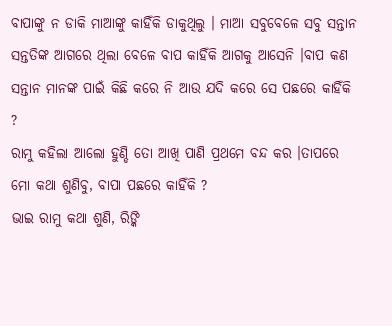ବାପାଙ୍କୁ ନ ଡାକି ମାଆଙ୍କୁ କାହିଁକି ଡାକୁଥିଲୁ । ମାଆ ସବୁବେଳେ ସବୁ ସନ୍ତାନ ସନ୍ତତିଙ୍କ ଆଗରେ ଥିଲା ବେଳେ ବାପ କାହିଁକି ଆଗକୁ ଆସେନି ।ବାପ କଣ ସନ୍ତାନ ମାନଙ୍କ ପାଇଁ କିଛି କରେ ନି ଆଉ ଯଦି କରେ ସେ ପଛରେ କାହିଁକି ?
ରାମୁ କହିଲା ଆଲୋ ହୁଣ୍ଡି ତୋ ଆଖି ପାଣି ପ୍ରଥମେ ବନ୍ଦ କର ।ତାପରେ ମୋ କଥା ଶୁଣିବୁ, ବାପା ପଛରେ କାହିଁକି ?
ଭାଇ ରାମୁ କଥା ଶୁଣି, ରିଙ୍କି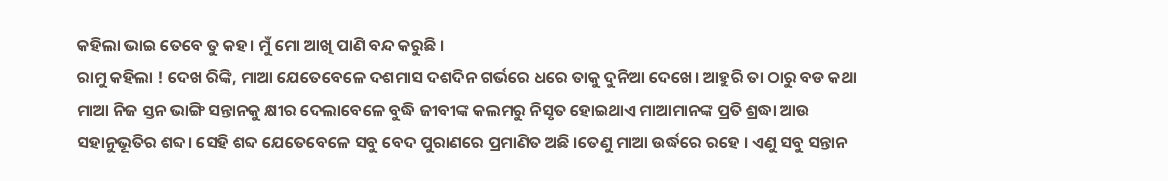କହିଲା ଭାଇ ତେବେ ତୁ କହ। ମୁଁ ମୋ ଆଖି ପାଣି ବନ୍ଦ କରୁଛି ।
ରାମୁ କହିଲା ! ଦେଖ ରିଙ୍କି, ମାଆ ଯେତେବେଳେ ଦଶମାସ ଦଶଦିନ ଗର୍ଭରେ ଧରେ ତାକୁ ଦୁନିଆ ଦେଖେ। ଆହୁରି ତା ଠାରୁ ବଡ କଥା ମାଆ ନିଜ ସ୍ତନ ଭାଙ୍ଗି ସନ୍ତାନକୁ କ୍ଷୀର ଦେଲାବେଳେ ବୁଦ୍ଧି ଜୀବୀଙ୍କ କଲମରୁ ନିସୃତ ହୋଇଥାଏ ମାଆମାନଙ୍କ ପ୍ରତି ଶ୍ରଦ୍ଧା ଆଉ ସହାନୁଭୂତିର ଶବ୍ଦ। ସେହି ଶବ୍ଦ ଯେତେବେଳେ ସବୁ ବେଦ ପୁରାଣରେ ପ୍ରମାଣିତ ଅଛି ।ତେଣୁ ମାଆ ଉର୍ଦ୍ଧରେ ରହେ । ଏଣୁ ସବୁ ସନ୍ତାନ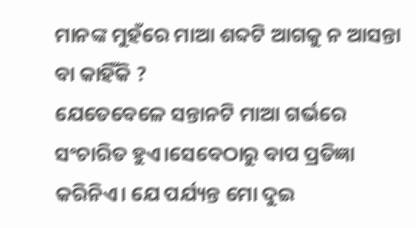ମାନଙ୍କ ମୁହଁରେ ମାଆ ଶବ୍ଦଟି ଆଗକୁ ନ ଆସନ୍ତା ବା କାହିଁକି ?
ଯେତେବେଳେ ସନ୍ତାନଟି ମାଆ ଗର୍ଭରେ ସଂଚାରିତ ହୁଏ।ସେବେଠାରୁ ବାପ ପ୍ରତିଜ୍ଞା କରିନିଏ। ଯେ ପର୍ଯ୍ୟନ୍ତ ମୋ ଦୁଇ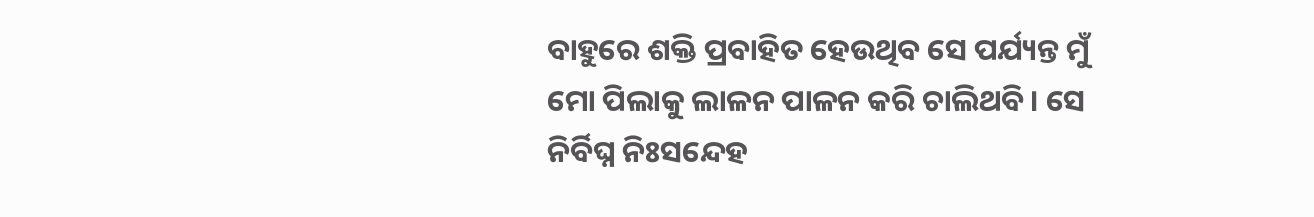ବାହୁରେ ଶକ୍ତି ପ୍ରବାହିତ ହେଉଥିବ ସେ ପର୍ଯ୍ୟନ୍ତ ମୁଁ ମୋ ପିଲାକୁ ଲାଳନ ପାଳନ କରି ଚାଲିଥବି। ସେ ନିର୍ବିଘ୍ନ ନିଃସନ୍ଦେହ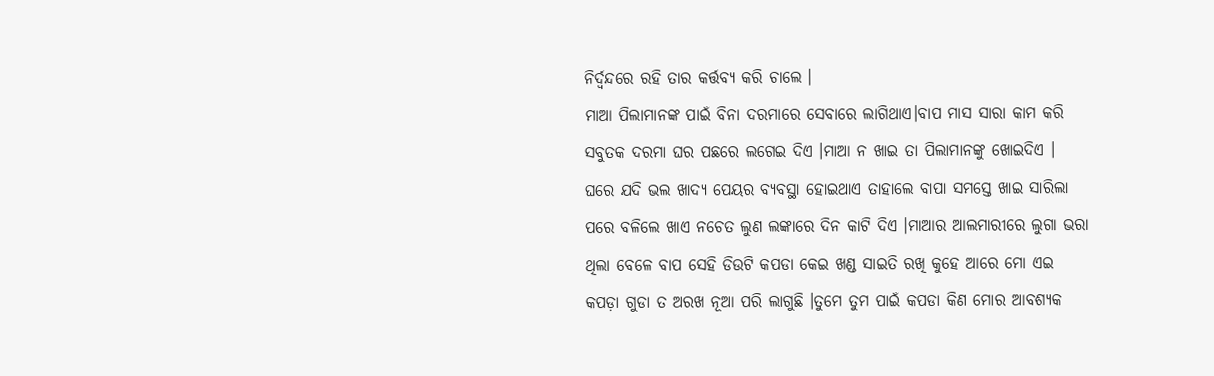ନିର୍ଦ୍ବନ୍ଦରେ ରହି ତାର କର୍ତ୍ତବ୍ୟ କରି ଚାଲେ ।
ମାଆ ପିଲାମାନଙ୍କ ପାଇଁ ବିନା ଦରମାରେ ସେବାରେ ଲାଗିଥାଏ।ବାପ ମାସ ସାରା କାମ କରି ସବୁତକ ଦରମା ଘର ପଛରେ ଲଗେଇ ଦିଏ ।ମାଆ ନ ଖାଇ ତା ପିଲାମାନଙ୍କୁ ଖୋଇଦିଏ । ଘରେ ଯଦି ଭଲ ଖାଦ୍ୟ ପେୟର ବ୍ୟବସ୍ଥା ହୋଇଥାଏ ତାହାଲେ ବାପା ସମସ୍ତେ ଖାଇ ସାରିଲା ପରେ ବଳିଲେ ଖାଏ ନଚେତ ଲୁଣ ଲଙ୍କାରେ ଦିନ କାଟି ଦିଏ ।ମାଆର ଆଲମାରୀରେ ଲୁଗା ଭରା ଥିଲା ବେଳେ ବାପ ସେହି ଡିଉଟି କପଡା କେଇ ଖଣ୍ଡ ସାଇତି ରଖି କୁହେ ଆରେ ମୋ ଏଇ କପଡ଼ା ଗୁଡା ତ ଅରଖ ନୂଆ ପରି ଲାଗୁଛି ।ତୁମେ ତୁମ ପାଇଁ କପଡା କିଣ ମୋର ଆବଶ୍ୟକ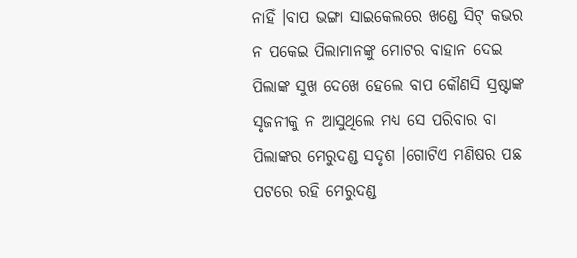ନାହିଁ ।ବାପ ଭଙ୍ଗା ସାଇକେଲରେ ଖଣ୍ଡେ ସିଟ୍ କଭର ନ ପକେଇ ପିଲାମାନଙ୍କୁ ମୋଟର ବାହାନ ଦେଇ ପିଲାଙ୍କ ସୁଖ ଦେଖେ ହେଲେ ବାପ କୌଣସି ସ୍ରଷ୍ଟାଙ୍କ ସୃଜନୀକୁ ନ ଆସୁଥିଲେ ମଧ୍ୟ ସେ ପରିବାର ବା ପିଲାଙ୍କର ମେରୁଦଣ୍ଡ ସଦୃଶ ।ଗୋଟିଏ ମଣିଷର ପଛ ପଟରେ ରହି ମେରୁଦଣ୍ଡ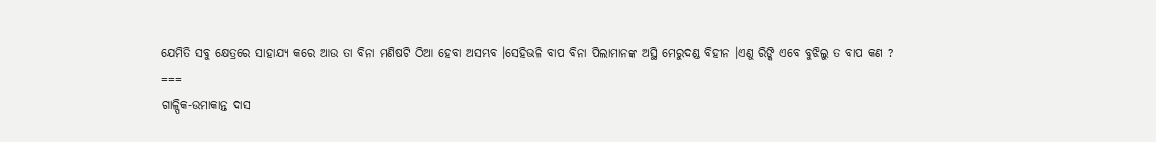ଯେମିତି ସବୁ କ୍ଷେତ୍ରରେ ସାହାଯ୍ୟ କରେ ଆଉ ତା ବିନା ମଣିଷଟି ଠିଆ ହେବା ଅସମ୍ଭବ ।ସେହିଭଳି ବାପ ବିନା ପିଲାମାନଙ୍କ ଅସ୍ଥି ମେରୁଦଣ୍ଡ ବିହୀନ ।ଏଣୁ ରିଙ୍କି ଏବେ ବୁଝିଲୁ ତ ବାପ କଣ ?
===
ଗାଳ୍ପିକ-ଉମାକାନ୍ତ ଦାସ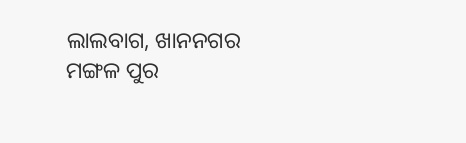ଲାଲବାଗ, ଖାନନଗର
ମଙ୍ଗଳ ପୁର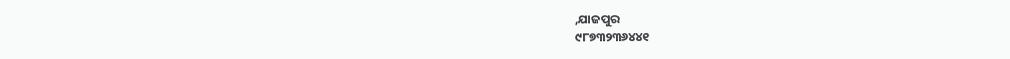,ଯାଜପୁର
୯୮୭୩୨୩୬୪୪୧